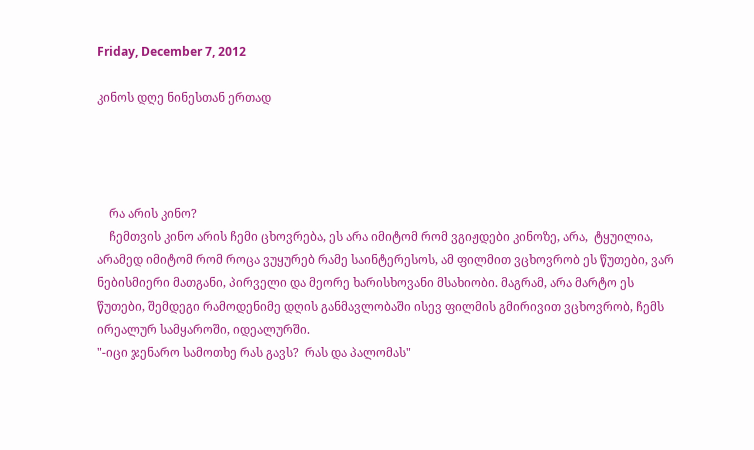Friday, December 7, 2012

კინოს დღე ნინესთან ერთად




    რა არის კინო?
    ჩემთვის კინო არის ჩემი ცხოვრება, ეს არა იმიტომ რომ ვგიჟდები კინოზე, არა,  ტყუილია, არამედ იმიტომ რომ როცა ვუყურებ რამე საინტერესოს, ამ ფილმით ვცხოვრობ ეს წუთები, ვარ ნებისმიერი მათგანი, პირველი და მეორე ხარისხოვანი მსახიობი. მაგრამ, არა მარტო ეს წუთები, შემდეგი რამოდენიმე დღის განმავლობაში ისევ ფილმის გმირივით ვცხოვრობ, ჩემს ირეალურ სამყაროში, იდეალურში.
"-იცი ჯენარო სამოთხე რას გავს?  რას და პალომას"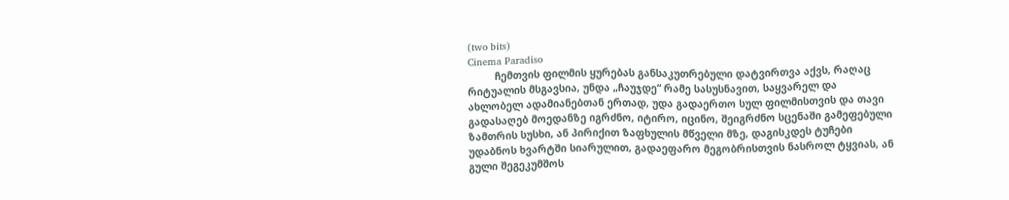(two bits)
Cinema Paradiso
         ჩემთვის ფილმის ყურებას განსაკუთრებული დატვირთვა აქვს, რაღაც რიტუალის მსგავსია, უნდა „ჩაუჯდე“ რამე სასუსნავით, საყვარელ და ახლობელ ადამიანებთან ერთად, უდა გადაერთო სულ ფილმისთვის და თავი გადასაღებ მოედანზე იგრძნო, იტირო, იცინო, შეიგრძნო სცენაში გამეფებული ზამთრის სუსხი, ან პირიქით ზაფხულის მწველი მზე, დაგისკდეს ტუჩები უდაბნოს ხვარტში სიარულით, გადაეფარო მეგობრისთვის ნასროლ ტყვიას, ან გული შეგეკუმშოს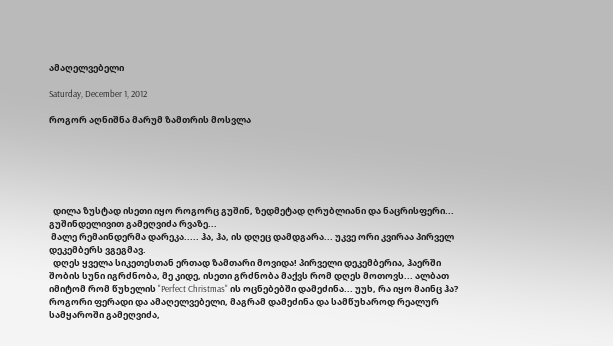ამაღელვებელი

Saturday, December 1, 2012

როგორ აღნიშნა მარუმ ზამთრის მოსვლა






  დილა ზუსტად ისეთი იყო როგორც გუშინ, ზედმეტად ღრუბლიანი და ნაცრისფერი...  გუშინდელივით გამეღვიძა რვაზე...
 მალე რემაინდერმა დარეკა..... ჰა, ჰა, ის დღეც დამდგარა... უკვე ორი კვირაა პირველ დეკემბერს ვგეგმავ.
  დღეს ყველა სიკეთესთან ერთად ზამთარი მოვიდა! პირველი დეკემბერია, ჰაერში შობის სუნი იგრძნობა, მე კიდე, ისეთი გრძნობა მაქვს რომ დღეს მოთოვს... ალბათ იმიტომ რომ წუხელის "Perfect Christmas" ის ოცნებებში დამეძინა... უუხ, რა იყო მაინც ჰა?  როგორი ფერადი და ამაღელვებელი, მაგრამ დამეძინა და სამწუხაროდ რეალურ სამყაროში გამეღვიძა,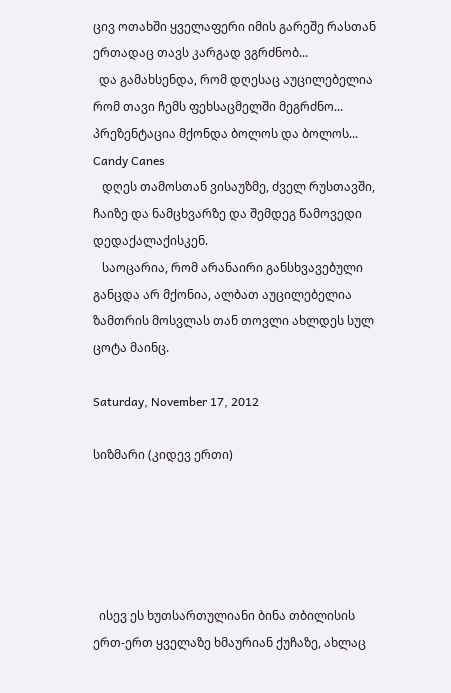ცივ ოთახში ყველაფერი იმის გარეშე რასთან ერთადაც თავს კარგად ვგრძნობ...
  და გამახსენდა, რომ დღესაც აუცილებელია რომ თავი ჩემს ფეხსაცმელში მეგრძნო... პრეზენტაცია მქონდა ბოლოს და ბოლოს...
Candy Canes
   დღეს თამოსთან ვისაუზმე, ძველ რუსთავში, ჩაიზე და ნამცხვარზე და შემდეგ წამოვედი დედაქალაქისკენ.
   საოცარია, რომ არანაირი განსხვავებული განცდა არ მქონია, ალბათ აუცილებელია ზამთრის მოსვლას თან თოვლი ახლდეს სულ ცოტა მაინც.

Saturday, November 17, 2012

სიზმარი (კიდევ ერთი)





  ისევ ეს ხუთსართულიანი ბინა თბილისის ერთ-ერთ ყველაზე ხმაურიან ქუჩაზე, ახლაც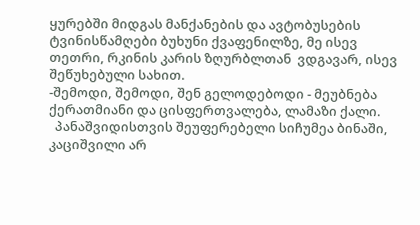ყურებში მიდგას მანქანების და ავტობუსების ტვინისწამღები ბუხუნი ქვაფენილზე, მე ისევ თეთრი, რკინის კარის ზღურბლთან  ვდგავარ, ისევ შეწუხებული სახით.
-შემოდი, შემოდი, შენ გელოდებოდი - მეუბნება ქერათმიანი და ცისფერთვალება, ლამაზი ქალი.
  პანაშვიდისთვის შეუფერებელი სიჩუმეა ბინაში, კაციშვილი არ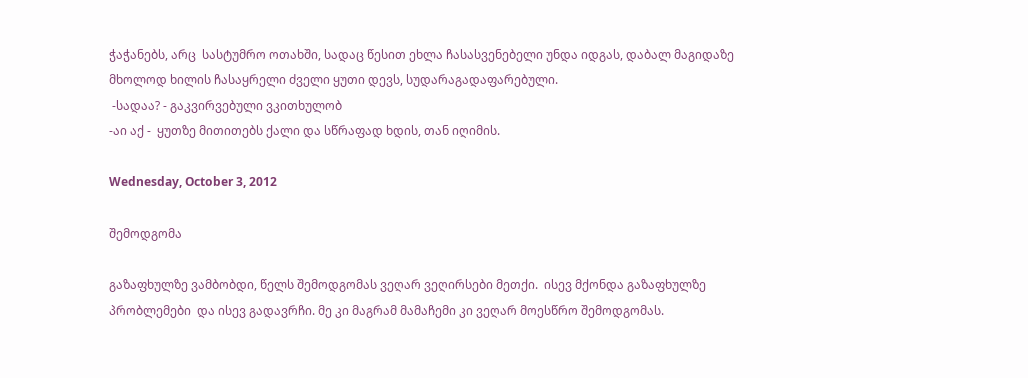ჭაჭანებს, არც  სასტუმრო ოთახში, სადაც წესით ეხლა ჩასასვენებელი უნდა იდგას, დაბალ მაგიდაზე მხოლოდ ხილის ჩასაყრელი ძველი ყუთი დევს, სუდარაგადაფარებული.
 -სადაა? - გაკვირვებული ვკითხულობ
-აი აქ -  ყუთზე მითითებს ქალი და სწრაფად ხდის, თან იღიმის.

Wednesday, October 3, 2012

შემოდგომა

გაზაფხულზე ვამბობდი, წელს შემოდგომას ვეღარ ვეღირსები მეთქი.  ისევ მქონდა გაზაფხულზე პრობლემები  და ისევ გადავრჩი. მე კი მაგრამ მამაჩემი კი ვეღარ მოესწრო შემოდგომას.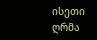ისეთი ღრმა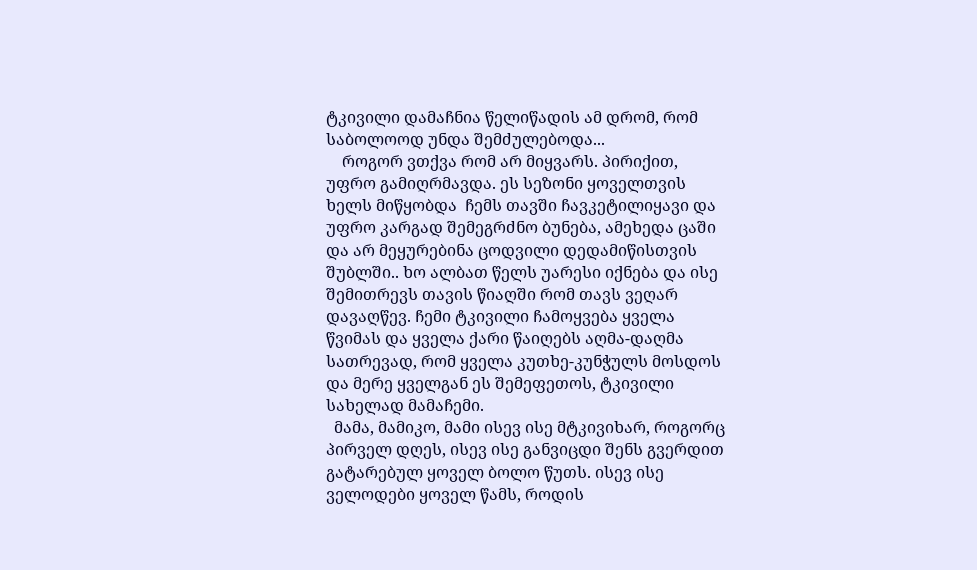ტკივილი დამაჩნია წელიწადის ამ დრომ, რომ საბოლოოდ უნდა შემძულებოდა...
    როგორ ვთქვა რომ არ მიყვარს. პირიქით, უფრო გამიღრმავდა. ეს სეზონი ყოველთვის ხელს მიწყობდა  ჩემს თავში ჩავკეტილიყავი და უფრო კარგად შემეგრძნო ბუნება, ამეხედა ცაში და არ მეყურებინა ცოდვილი დედამიწისთვის  შუბლში.. ხო ალბათ წელს უარესი იქნება და ისე შემითრევს თავის წიაღში რომ თავს ვეღარ დავაღწევ. ჩემი ტკივილი ჩამოყვება ყველა წვიმას და ყველა ქარი წაიღებს აღმა-დაღმა სათრევად, რომ ყველა კუთხე-კუნჭულს მოსდოს და მერე ყველგან ეს შემეფეთოს, ტკივილი სახელად მამაჩემი.
  მამა, მამიკო, მამი ისევ ისე მტკივიხარ, როგორც პირველ დღეს, ისევ ისე განვიცდი შენს გვერდით გატარებულ ყოველ ბოლო წუთს. ისევ ისე ველოდები ყოველ წამს, როდის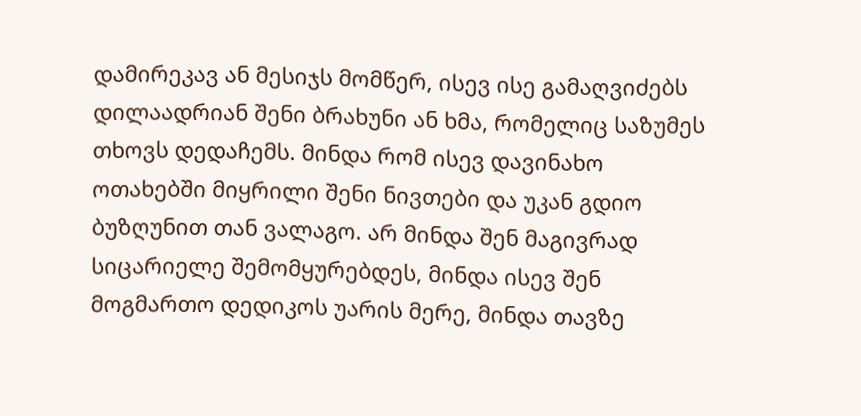დამირეკავ ან მესიჯს მომწერ, ისევ ისე გამაღვიძებს დილაადრიან შენი ბრახუნი ან ხმა, რომელიც საზუმეს თხოვს დედაჩემს. მინდა რომ ისევ დავინახო ოთახებში მიყრილი შენი ნივთები და უკან გდიო ბუზღუნით თან ვალაგო. არ მინდა შენ მაგივრად სიცარიელე შემომყურებდეს, მინდა ისევ შენ მოგმართო დედიკოს უარის მერე, მინდა თავზე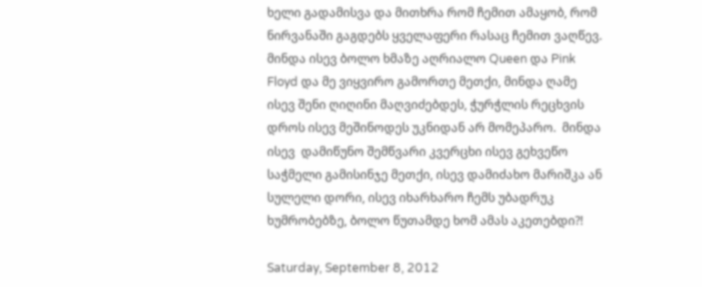ხელი გადამისვა და მითხრა რომ ჩემით ამაყობ, რომ ნირვანაში გაგდებს ყველაფერი რასაც ჩემით ვაღწევ. მინდა ისევ ბოლო ხმაზე აღრიალო Queen და Pink Floyd და მე ვიყვირო გამორთე მეთქი, მინდა ღამე ისევ შენი ღიღინი მაღვიძებდეს, ჭურჭლის რეცხვის დროს ისევ მეშინოდეს უკნიდან არ მომეპარო.  მინდა ისევ  დამიწუნო შემწვარი კვერცხი ისევ გეხვეწო საჭმელი გამისინჯე მეთქი, ისევ დამიძახო მარიშკა ან სულელი დორი, ისევ იხარხარო ჩემს უბადრუკ ხუმრობებზე, ბოლო წუთამდე ხომ ამას აკეთებდი?!

Saturday, September 8, 2012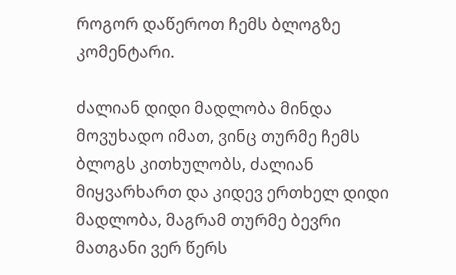როგორ დაწეროთ ჩემს ბლოგზე კომენტარი.

ძალიან დიდი მადლობა მინდა მოვუხადო იმათ, ვინც თურმე ჩემს ბლოგს კითხულობს, ძალიან მიყვარხართ და კიდევ ერთხელ დიდი მადლობა, მაგრამ თურმე ბევრი მათგანი ვერ წერს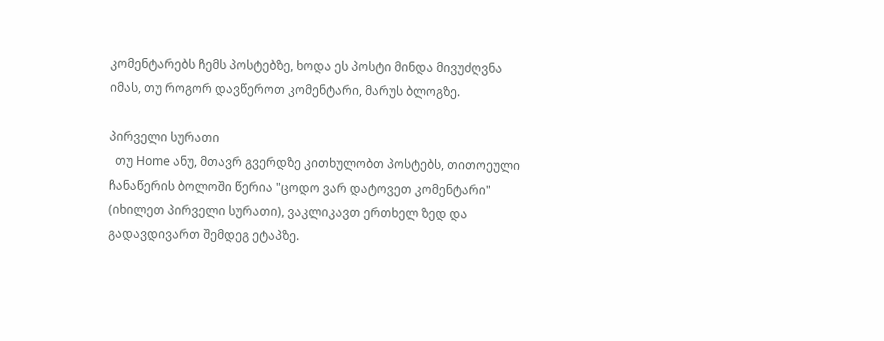კომენტარებს ჩემს პოსტებზე, ხოდა ეს პოსტი მინდა მივუძღვნა იმას, თუ როგორ დავწეროთ კომენტარი, მარუს ბლოგზე.

პირველი სურათი
  თუ Home ანუ, მთავრ გვერდზე კითხულობთ პოსტებს, თითოეული ჩანაწერის ბოლოში წერია "ცოდო ვარ დატოვეთ კომენტარი" (იხილეთ პირველი სურათი), ვაკლიკავთ ერთხელ ზედ და გადავდივართ შემდეგ ეტაპზე.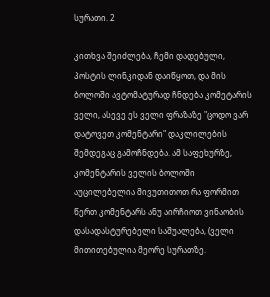სურათი. 2

კითხვა შეიძლება, ჩემი დადებული, პოსტის ლინკიდან დაიწყოთ, და მის ბოლოში ავტომატურად ჩნდება კომეტარის ველი, ასევე ეს ველი ფრაზაზე "ცოდო ვარ დატოვეთ კომენტარი" დაკლილების შემდეგაც გამოჩნდება. ამ საფეხურზე, კომენტარის ველის ბოლოში აუცილებელია მივუთითოთ რა ფორმით წერთ კომენტარს ანუ აირჩიოთ ვინაობის დასადასტურებელი საშუალება, (ველი მითითებულია მეორე სურათზე.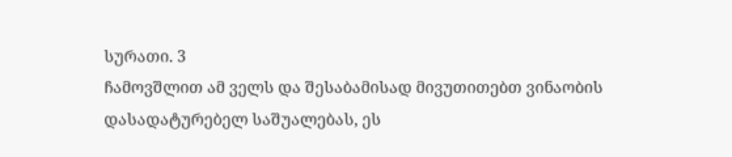სურათი. 3
ჩამოვშლით ამ ველს და შესაბამისად მივუთითებთ ვინაობის დასადატურებელ საშუალებას, ეს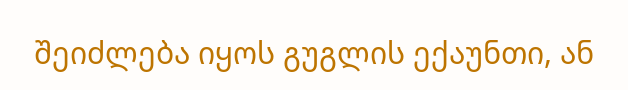შეიძლება იყოს გუგლის ექაუნთი, ან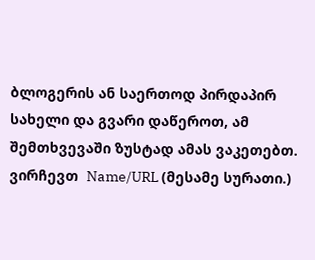ბლოგერის ან საერთოდ პირდაპირ სახელი და გვარი დაწეროთ, ამ შემთხვევაში ზუსტად ამას ვაკეთებთ. ვირჩევთ  Name/URL (მესამე სურათი.)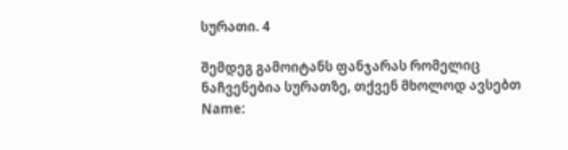სურათი. 4

შემდეგ გამოიტანს ფანჯარას რომელიც ნაჩვენებია სურათზე, თქვენ მხოლოდ ავსებთ Name: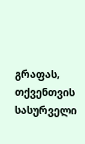გრაფას, თქვენთვის სასურველი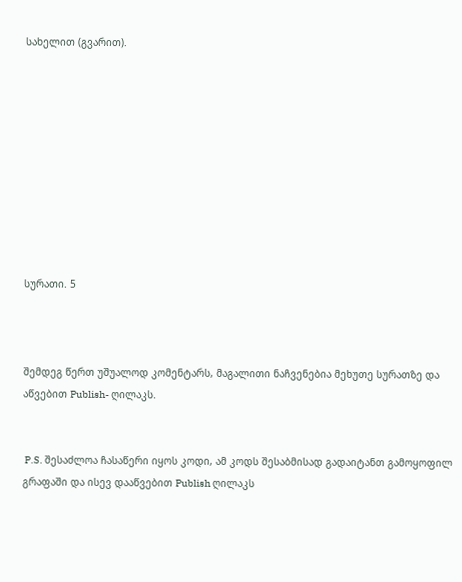სახელით (გვარით).










სურათი. 5



შემდეგ წერთ უშუალოდ კომენტარს, მაგალითი ნაჩვენებია მეხუთე სურათზე და აწვებით Publish- ღილაკს.


 P.S. შესაძლოა ჩასაწერი იყოს კოდი, ამ კოდს შესაბმისად გადაიტანთ გამოყოფილ გრაფაში და ისევ დააწვებით Publish ღილაკს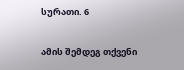სურათი. 6

ამის შემდეგ თქვენი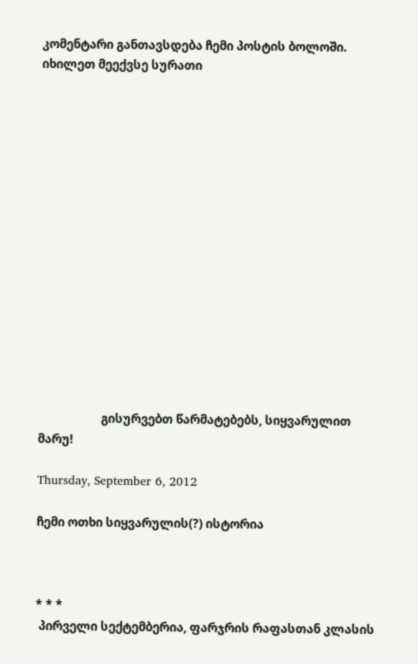კომენტარი განთავსდება ჩემი პოსტის ბოლოში. იხილეთ მეექვსე სურათი
















                     გისურვებთ წარმატებებს, სიყვარულით მარუ!

Thursday, September 6, 2012

ჩემი ოთხი სიყვარულის(?) ისტორია



* * *
 პირველი სექტემბერია, ფარჯრის რაფასთან კლასის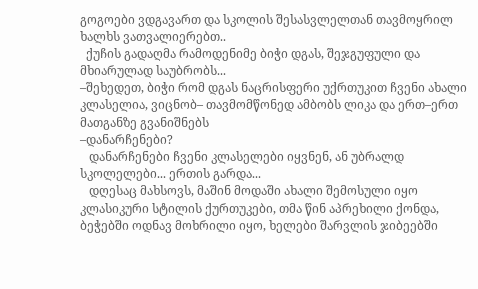გოგოები ვდგავართ და სკოლის შესასვლელთან თავმოყრილ ხალხს ვათვალიერებთ..
  ქუჩის გადაღმა რამოდენიმე ბიჭი დგას, შეჯგუფული და მხიარულად საუბრობს...
–შეხედეთ, ბიჭი რომ დგას ნაცრისფერი უქრთუკით ჩვენი ახალი კლასელია, ვიცნობ– თავმომწონედ ამბობს ლიკა და ერთ–ერთ მათგანზე გვანიშნებს
–დანარჩენები?
   დანარჩენები ჩვენი კლასელები იყვნენ, ან უბრალდ სკოლელები... ერთის გარდა...
   დღესაც მახსოვს, მაშინ მოდაში ახალი შემოსული იყო კლასიკური სტილის ქურთუკები, თმა წინ აპრეხილი ქონდა,  ბეჭებში ოდნავ მოხრილი იყო, ხელები შარვლის ჯიბეებში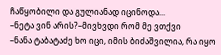ჩაწყობილი და გულიანად იცინოდა...
–ნეტა ვინ არის?–მივხვდი რომ მე ვთქვი
–ნანა ტაბატაძე ხო იცი, იმის ბიძაშვილია, რა იყო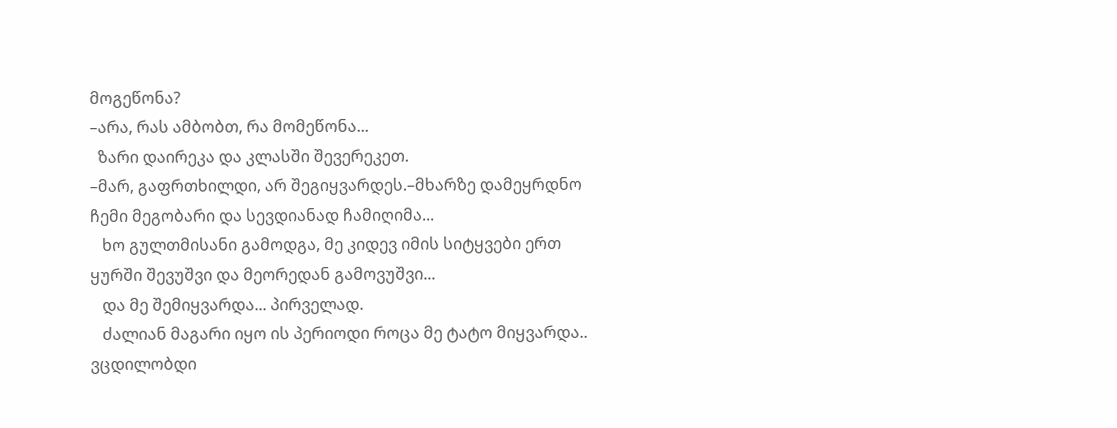მოგეწონა?
–არა, რას ამბობთ, რა მომეწონა...
  ზარი დაირეკა და კლასში შევერეკეთ.
–მარ, გაფრთხილდი, არ შეგიყვარდეს.–მხარზე დამეყრდნო ჩემი მეგობარი და სევდიანად ჩამიღიმა...
   ხო გულთმისანი გამოდგა, მე კიდევ იმის სიტყვები ერთ ყურში შევუშვი და მეორედან გამოვუშვი...
   და მე შემიყვარდა... პირველად.
   ძალიან მაგარი იყო ის პერიოდი როცა მე ტატო მიყვარდა.. ვცდილობდი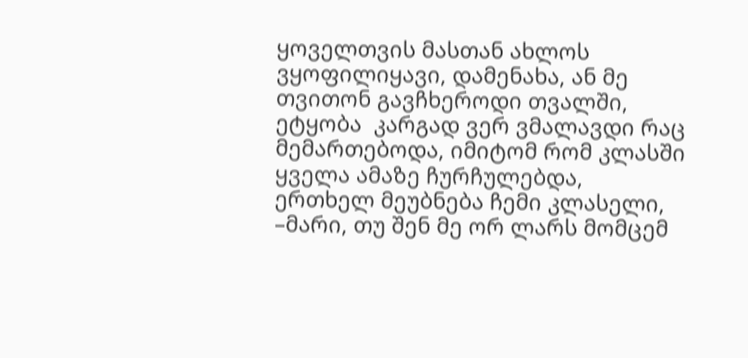ყოველთვის მასთან ახლოს ვყოფილიყავი, დამენახა, ან მე თვითონ გავჩხეროდი თვალში, ეტყობა  კარგად ვერ ვმალავდი რაც მემართებოდა, იმიტომ რომ კლასში ყველა ამაზე ჩურჩულებდა, ერთხელ მეუბნება ჩემი კლასელი,
–მარი, თუ შენ მე ორ ლარს მომცემ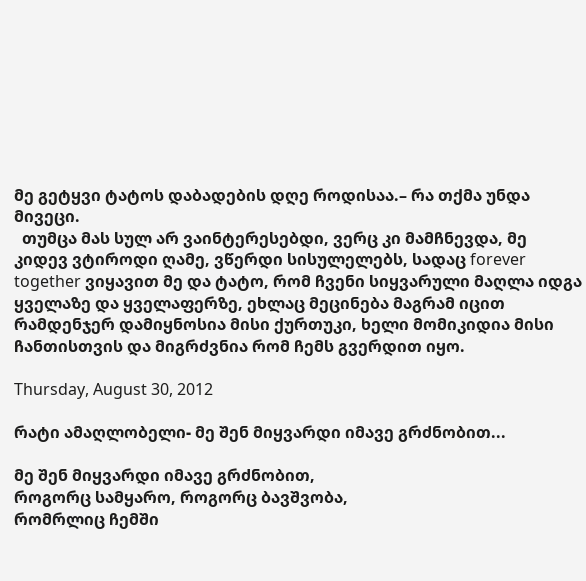მე გეტყვი ტატოს დაბადების დღე როდისაა.– რა თქმა უნდა მივეცი.
  თუმცა მას სულ არ ვაინტერესებდი, ვერც კი მამჩნევდა, მე კიდევ ვტიროდი ღამე, ვწერდი სისულელებს, სადაც forever together ვიყავით მე და ტატო, რომ ჩვენი სიყვარული მაღლა იდგა ყველაზე და ყველაფერზე, ეხლაც მეცინება მაგრამ იცით რამდენჯერ დამიყნოსია მისი ქურთუკი, ხელი მომიკიდია მისი ჩანთისთვის და მიგრძვნია რომ ჩემს გვერდით იყო.

Thursday, August 30, 2012

რატი ამაღლობელი- მე შენ მიყვარდი იმავე გრძნობით...

მე შენ მიყვარდი იმავე გრძნობით,
როგორც სამყარო, როგორც ბავშვობა,
რომრლიც ჩემში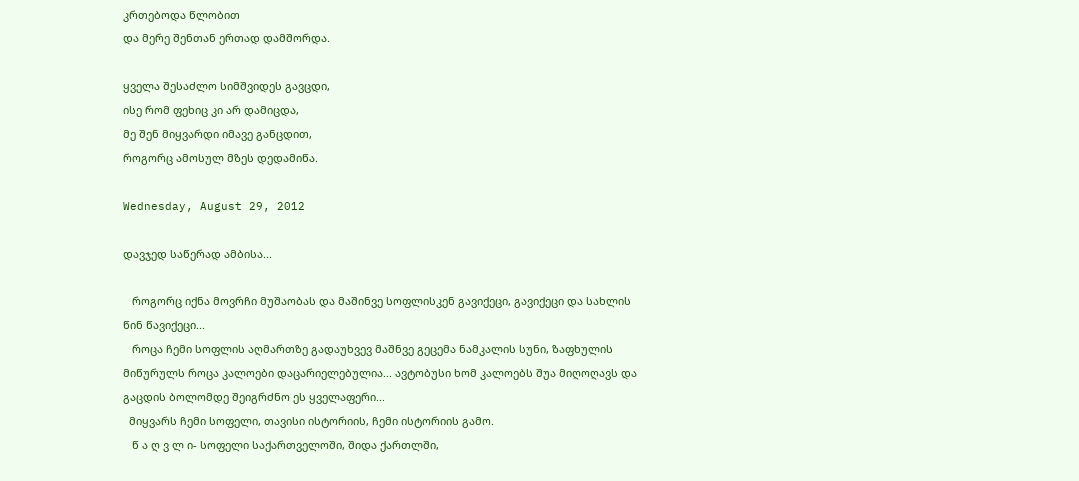კრთებოდა წლობით
და მერე შენთან ერთად დამშორდა.

ყველა შესაძლო სიმშვიდეს გავცდი,
ისე რომ ფეხიც კი არ დამიცდა,
მე შენ მიყვარდი იმავე განცდით,
როგორც ამოსულ მზეს დედამიწა.

Wednesday, August 29, 2012

დავჯედ საწერად ამბისა...

   როგორც იქნა მოვრჩი მუშაობას და მაშინვე სოფლისკენ გავიქეცი, გავიქეცი და სახლის წინ წავიქეცი...
   როცა ჩემი სოფლის აღმართზე გადაუხვევ მაშნვე გეცემა ნამკალის სუნი, ზაფხულის მიწურულს როცა კალოები დაცარიელებულია... ავტობუსი ხომ კალოებს შუა მიღოღავს და გაცდის ბოლომდე შეიგრძნო ეს ყველაფერი...
  მიყვარს ჩემი სოფელი, თავისი ისტორიის, ჩემი ისტორიის გამო.
   წ ა ღ ვ ლ ი- სოფელი საქართველოში, შიდა ქართლში,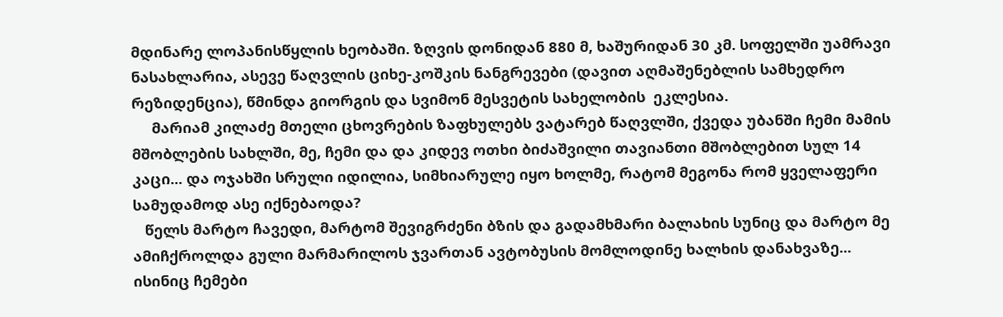მდინარე ლოპანისწყლის ხეობაში. ზღვის დონიდან 880 მ, ხაშურიდან 30 კმ. სოფელში უამრავი ნასახლარია, ასევე წაღვლის ციხე-კოშკის ნანგრევები (დავით აღმაშენებლის სამხედრო რეზიდენცია), წმინდა გიორგის და სვიმონ მესვეტის სახელობის  ეკლესია.
     მარიამ კილაძე მთელი ცხოვრების ზაფხულებს ვატარებ წაღვლში, ქვედა უბანში ჩემი მამის მშობლების სახლში, მე, ჩემი და და კიდევ ოთხი ბიძაშვილი თავიანთი მშობლებით სულ 14 კაცი... და ოჯახში სრული იდილია, სიმხიარულე იყო ხოლმე, რატომ მეგონა რომ ყველაფერი სამუდამოდ ასე იქნებაოდა?
   წელს მარტო ჩავედი, მარტომ შევიგრძენი ბზის და გადამხმარი ბალახის სუნიც და მარტო მე ამიჩქროლდა გული მარმარილოს ჯვართან ავტობუსის მომლოდინე ხალხის დანახვაზე... ისინიც ჩემები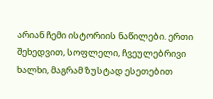არიან ჩემი ისტორიის ნაწილები. ერთი შეხედვით, სოფლელი, ჩვეულებრივი ხალხი, მაგრამ ზუსტად ესეთებით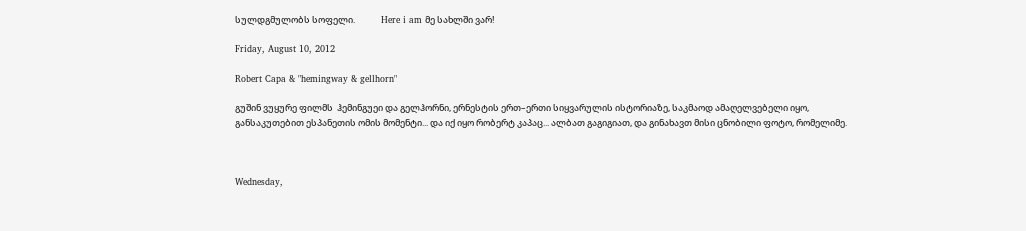სულდგმულობს სოფელი.             Here i am მე სახლში ვარ!

Friday, August 10, 2012

Robert Capa & "hemingway & gellhorn"

გუშინ ვუყურე ფილმს  ჰემინგუეი და გელჰორნი, ერნესტის ერთ–ერთი სიყვარულის ისტორიაზე, საკმაოდ ამაღელვებელი იყო, განსაკუთებით ესპანეთის ომის მომენტი... და იქ იყო რობერტ კაპაც... ალბათ გაგიგიათ, და გინახავთ მისი ცნობილი ფოტო, რომელიმე.



Wednesday,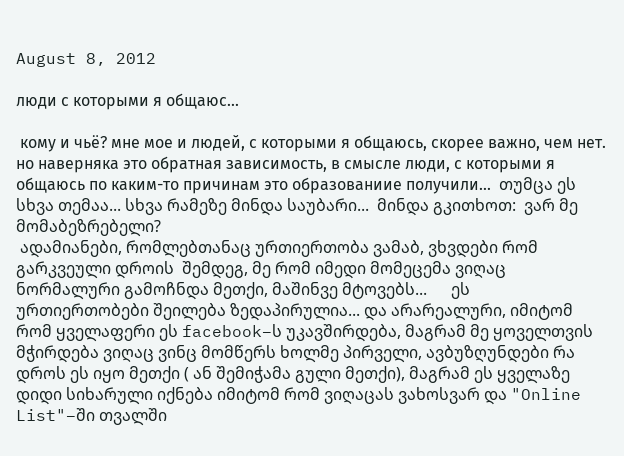August 8, 2012

люди с которыми я общаюс...

 кому и чьё? мне мое и людей, с которыми я общаюсь, скорее важно, чем нет. но наверняка это обратная зависимость, в смысле люди, с которыми я общаюсь по каким-то причинам это образованиие получили...  თუმცა ეს სხვა თემაა... სხვა რამეზე მინდა საუბარი...  მინდა გკითხოთ:  ვარ მე მომაბეზრებელი?
 ადამიანები, რომლებთანაც ურთიერთობა ვამაბ, ვხვდები რომ გარკვეული დროის  შემდეგ, მე რომ იმედი მომეცემა ვიღაც ნორმალური გამოჩნდა მეთქი, მაშინვე მტოვებს...      ეს ურთიერთობები შეილება ზედაპირულია... და არარეალური, იმიტომ რომ ყველაფერი ეს facebook–ს უკავშირდება, მაგრამ მე ყოველთვის მჭირდება ვიღაც ვინც მომწერს ხოლმე პირველი, ავბუზღუნდები რა დროს ეს იყო მეთქი ( ან შემიჭამა გული მეთქი), მაგრამ ეს ყველაზე დიდი სიხარული იქნება იმიტომ რომ ვიღაცას ვახოსვარ და "Online List"–ში თვალში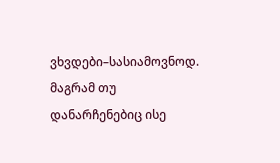ვხვდები–სასიამოვნოდ.  მაგრამ თუ დანარჩენებიც ისე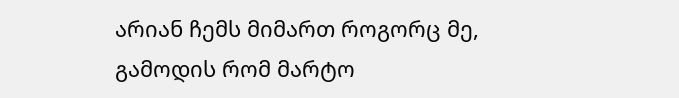არიან ჩემს მიმართ როგორც მე, გამოდის რომ მარტო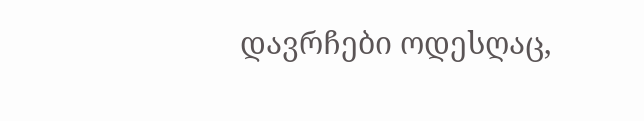დავრჩები ოდესღაც,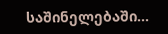საშინელებაში...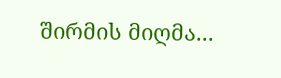შირმის მიღმა...